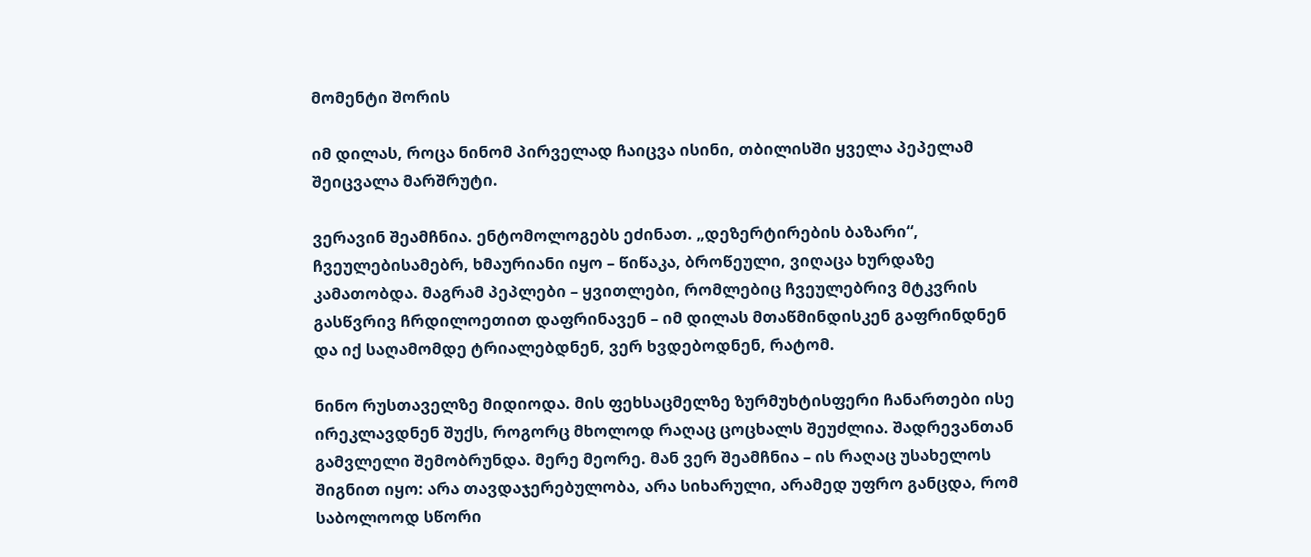მომენტი შორის

იმ დილას, როცა ნინომ პირველად ჩაიცვა ისინი, თბილისში ყველა პეპელამ შეიცვალა მარშრუტი.

ვერავინ შეამჩნია. ენტომოლოგებს ეძინათ. „დეზერტირების ბაზარი“, ჩვეულებისამებრ, ხმაურიანი იყო – წიწაკა, ბროწეული, ვიღაცა ხურდაზე კამათობდა. მაგრამ პეპლები – ყვითლები, რომლებიც ჩვეულებრივ მტკვრის გასწვრივ ჩრდილოეთით დაფრინავენ – იმ დილას მთაწმინდისკენ გაფრინდნენ და იქ საღამომდე ტრიალებდნენ, ვერ ხვდებოდნენ, რატომ.

ნინო რუსთაველზე მიდიოდა. მის ფეხსაცმელზე ზურმუხტისფერი ჩანართები ისე ირეკლავდნენ შუქს, როგორც მხოლოდ რაღაც ცოცხალს შეუძლია. შადრევანთან გამვლელი შემობრუნდა. მერე მეორე. მან ვერ შეამჩნია – ის რაღაც უსახელოს შიგნით იყო: არა თავდაჯერებულობა, არა სიხარული, არამედ უფრო განცდა, რომ საბოლოოდ სწორი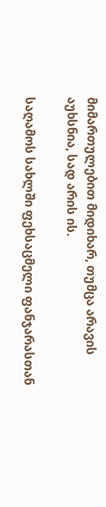მიმართულებით მიდიხარ, თუმცა არავის აუხსნია, სად არის ის.

საღამოს სახლში ფეხსაცმელი ფანჯარასთან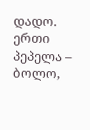დადო. ერთი პეპელა – ბოლო,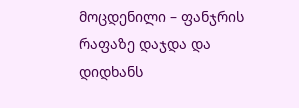მოცდენილი – ფანჯრის რაფაზე დაჯდა და დიდხანს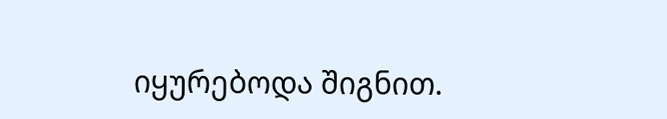იყურებოდა შიგნით.